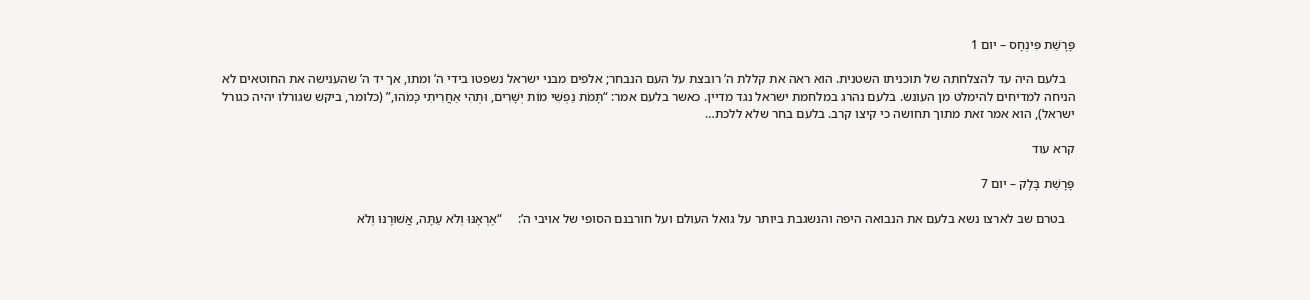פָּרָשַׁת פִּינְחָס – יום 1

   בלעם היה עד להצלחתה של תוכניתו השטנית. הוא ראה את קללת ה’ רובצת על העם הנבחר; אלפים מבני ישראל נשפטו בידי ה’ ומתו, אך יד ה’ שהענישה את החוטאים לא הניחה למדיחים להימלט מן העונש. בלעם נהרג במלחמת ישראל נגד מדיין. כאשר בלעם אמר: “תָּמֹת נַפְשִׁי מוֹת יְשָׁרִים, וּתְהִי אַחֲרִיתִי כָּמֹהוּ,” (כלומר, ביקש שגורלו יהיה כגורל ישראל), הוא אמר זאת מתוך תחושה כי קיצו קרב. בלעם בחר שלא ללכת…

קרא עוד

פָּרָשַׁת בָּלָק – יום 7

   בטרם שב לארצו נשא בלעם את הנבואה היפה והנשגבת ביותר על גואל העולם ועל חורבנם הסופי של אויבי ה’:     “אֶרְאֶנּוּ וְלֹא עַתָּה, אֲשׁוּרֶנּוּ וְלֹא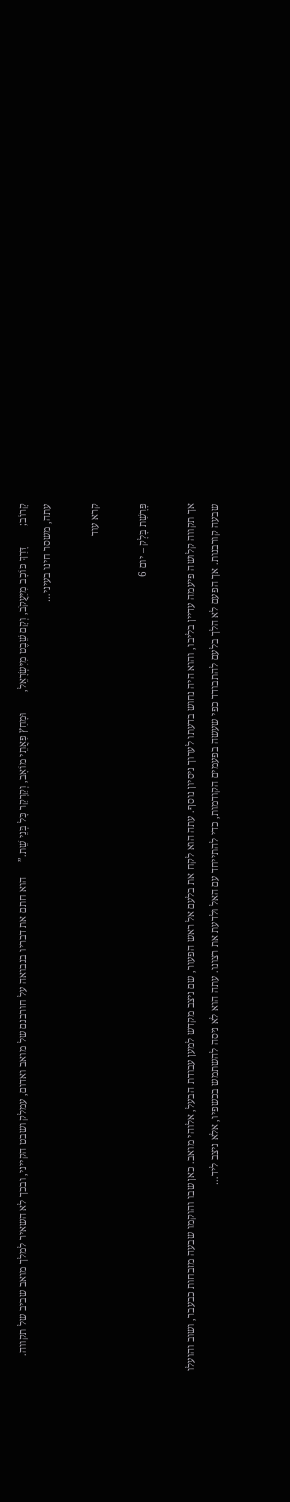קָרוֹב;        דָּרַךְ כּוֹכָב מִיַּעֲקֹב, וְקָם שֵׁבֶט מִיִּשְׂרָאֵל,        וּמָחַץ פַּאֲתֵי מוֹאָב, וְקַרְקַר כָּל בְּנֵי שֵׁת.”      הוא חתם את דבריו בנבואה על חורבנם של מואב ואדום, עמלק ושבט הקייני, ובכך לא השאיר למלך מואב שביב של תקווה.      עתה, משסר חינו בעיני…

קרא עוד

פָּרָשַׁת בָּלָק – יום 6

אך תקווה קלושה פיעמה עדיין בליבו, והוא היה נחוש בדעתו לערוך ניסיון נוסף. עתה הוא לקח את בלעם אל ראש הפעור, שם ניצב מקדש למען עבודת הבעל, אלוהי מואב. כאן שבו והוקמו שבעה מזבחות כבעבר, ושוב והועלו שבעה קורבנות. אך הפעם לא הלך בלעם להתבודד כפי שעשה בפעמים הקודמות, כדי להתייחד עם האל ולדעת את רצונו. עתה הוא לא ניסה להשתמש בכשפיו, אלא ניצב ליד…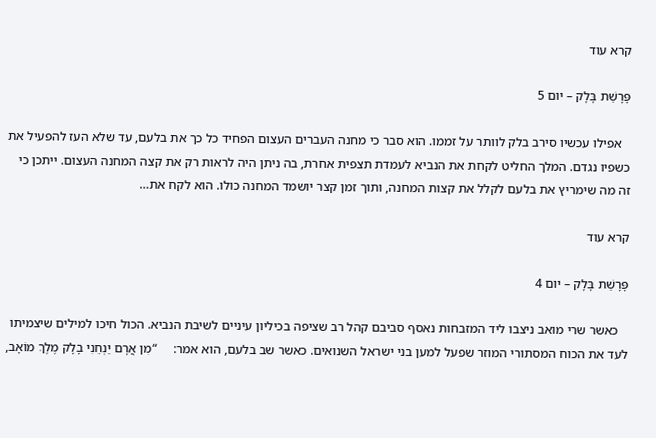קרא עוד

פָּרָשַׁת בָּלָק – יום 5

   אפילו עכשיו סירב בלק לוותר על זממו. הוא סבר כי מחנה העברים העצום הפחיד כל כך את בלעם, עד שלא העז להפעיל את כשפיו נגדם. המלך החליט לקחת את הנביא לעמדת תצפית אחרת, בה ניתן היה לראות רק את קצה המחנה העצום. ייתכן כי זה מה שימריץ את בלעם לקלל את קצות המחנה, ותוך זמן קצר יושמד המחנה כולו. הוא לקח את…

קרא עוד

פָּרָשַׁת בָּלָק – יום 4

   כאשר שרי מואב ניצבו ליד המזבחות נאסף סביבם קהל רב שציפה בכיליון עיניים לשיבת הנביא. הכול חיכו למילים שיצמיתו לעד את הכוח המסתורי המוזר שפעל למען בני ישראל השנואים. כאשר שב בלעם, הוא אמר:     “מִן אֲרָם יַנְחֵנִי בָלָק מֶלֶךְ מוֹאָב,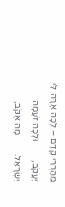מֵהַרְרֵי קֶדֶם – לְכָה אָרָה לִּי יַעֲקֹב,        וּלְכָה זֹעֲמָה יִשְׂרָאֵל.        מָה אֶקֹּב,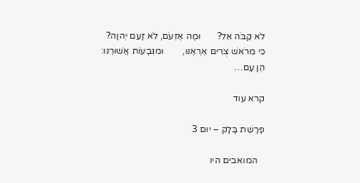לֹא קַבֹּה אֵל?       וּמָה אֶזְעֹם, לֹא זָעַם יְהוָה?       כִּי מֵרֹאשׁ צֻרִים אֶרְאֶנּוּ,        וּמִגְּבָעוֹת אֲשׁוּרֶנּוּ:        הֶן עָם…

קרא עוד

פָּרָשַׁת בָּלָק – יום 3

   המואבים היו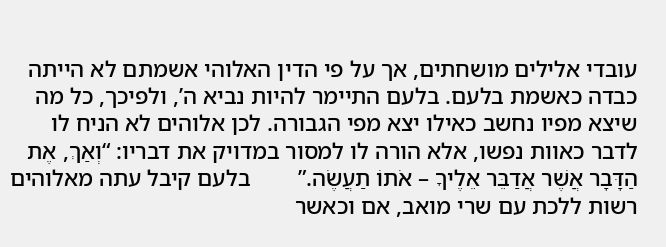עובדי אלילים מושחתים, אך על פי הדין האלוהי אשמתם לא הייתה כבדה כאשמת בלעם. בלעם התיימר להיות נביא ה’, ולפיכך, כל מה שיצא מפיו נחשב כאילו יצא מפי הגבורה. לכן אלוהים לא הניח לו לדבר כאוות נפשו, אלא הורה לו למסור במדויק את דבריו: “וְאַךְ, אֶת הַדָּבָר אֲשֶׁר אֲדַבֵּר אֵלֶיךָ – אֹתוֹ תַעֲשֶׂה.”        בלעם קיבל עתה מאלוהים רשות ללכת עם שרי מואב, אם וכאשר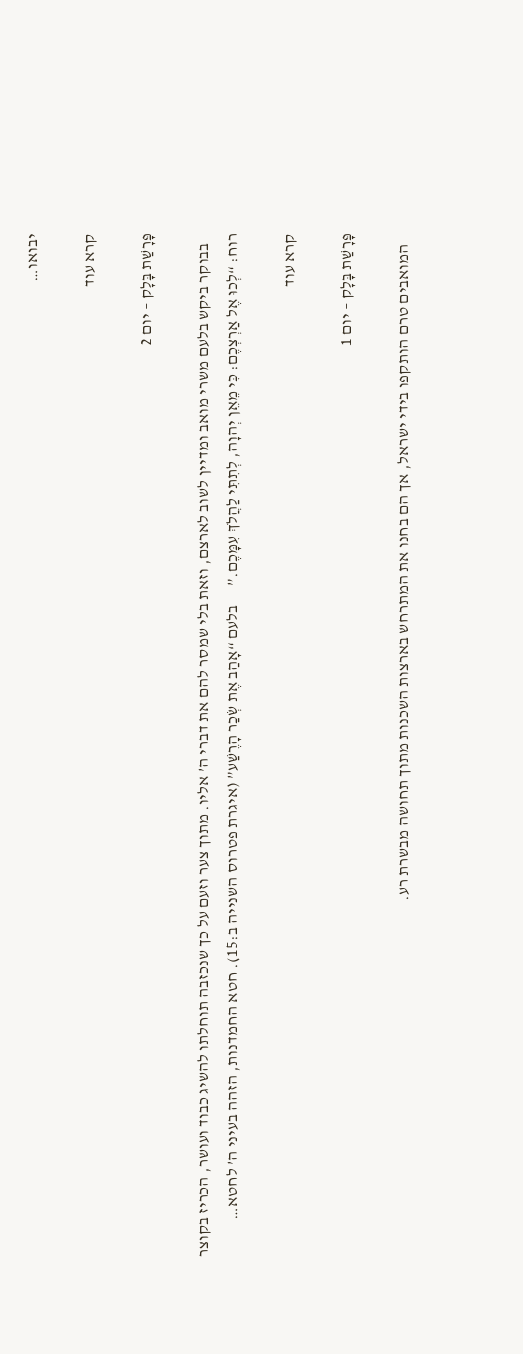יבואו…

קרא עוד

פָּרָשַׁת בָּלָק – יום 2

   בבוקר ביקש בלעם משרי מואב ומדיין לשוב לארצם, וזאת בלי שמסר להם את דברי ה’ אליו. מתוך צער וזעם על כך שנכזבה תוחלתו להשיג כבוד ועושר, הכריז בקוצר רוח: “לְכוּ אֶל אַרְצְכֶם: כִּי מֵאֵן יְהוָה, לְתִתִּי לַהֲלֹךְ עִמָּכֶם.”      בלעם “אָהַב אֶת שְׂכַר הָרֶשַׁע” (איגרת פטרוס השנייה ב:15). חטא החמדנות, הזהה בעיני ה’ לחטא…

קרא עוד

פָּרָשַׁת בָּלָק – יום 1

   המואבים טרם הותקפו בידי ישראל, אך הם בחנו את המתרחש בארצות השכנות מתוך תחושה מבשרת רע.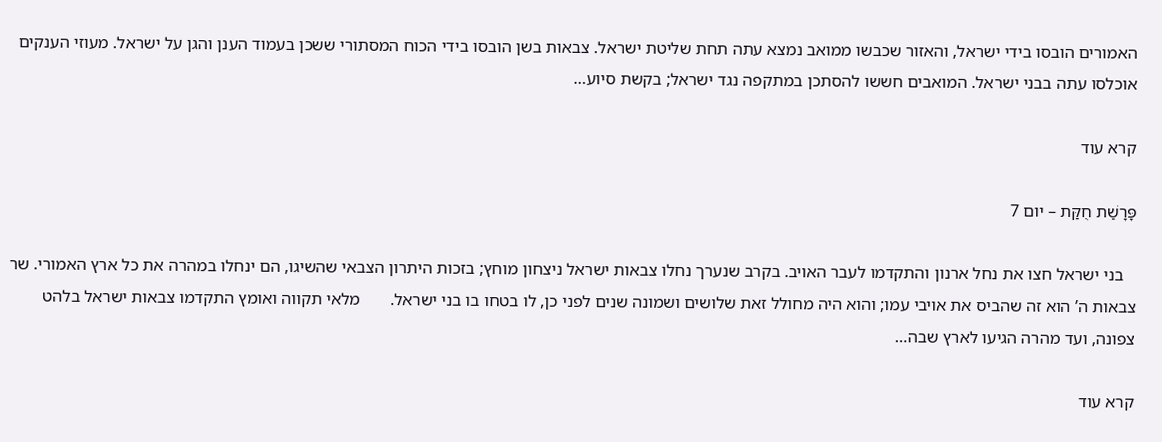האמורים הובסו בידי ישראל, והאזור שכבשו ממואב נמצא עתה תחת שליטת ישראל. צבאות בשן הובסו בידי הכוח המסתורי ששכן בעמוד הענן והגן על ישראל. מעוזי הענקים אוכלסו עתה בבני ישראל. המואבים חששו להסתכן במתקפה נגד ישראל; בקשת סיוע…

קרא עוד

פָּרָשַׁת חֻקַּת – יום 7

   בני ישראל חצו את נחל ארנון והתקדמו לעבר האויב. בקרב שנערך נחלו צבאות ישראל ניצחון מוחץ; בזכות היתרון הצבאי שהשיגו, הם ינחלו במהרה את כל ארץ האמורי. שר צבאות ה’ הוא זה שהביס את אויבי עמו; והוא היה מחולל זאת שלושים ושמונה שנים לפני כן, לו בטחו בו בני ישראל.       מלאי תקווה ואומץ התקדמו צבאות ישראל בלהט צפונה, ועד מהרה הגיעו לארץ שבה…

קרא עוד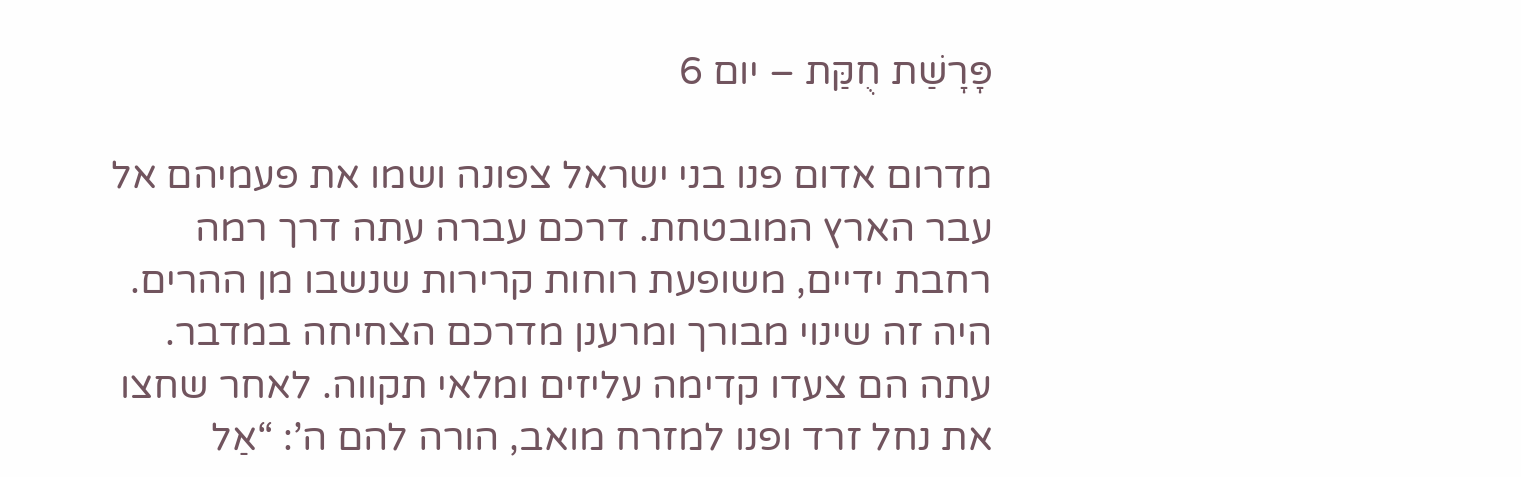פָּרָשַׁת חֻקַּת – יום 6

מדרום אדום פנו בני ישראל צפונה ושמו את פעמיהם אל עבר הארץ המובטחת. דרכם עברה עתה דרך רמה רחבת ידיים, משופעת רוחות קרירות שנשבו מן ההרים. היה זה שינוי מבורך ומרענן מדרכם הצחיחה במדבר. עתה הם צעדו קדימה עליזים ומלאי תקווה. לאחר שחצו את נחל זרד ופנו למזרח מואב, הורה להם ה’: “אַל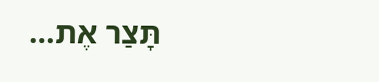תָּצַר אֶת…